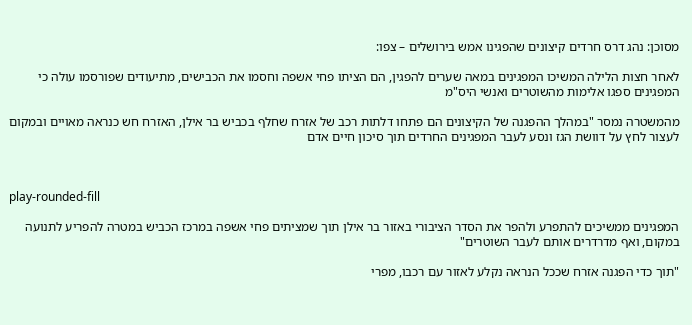מסוכן: נהג דרס חרדים קיצונים שהפגינו אמש בירושלים – צפו:

לאחר חצות הלילה המשיכו המפגינים במאה שערים להפגין, הם הציתו פחי אשפה וחסמו את הכבישים, מתיעודים שפורסמו עולה כי המפגינים ספגו אלימות מהשוטרים ואנשי היס"מ

מהמשטרה נמסר "במהלך ההפגנה של הקיצונים הם פתחו דלתות רכב של אזרח שחלף בכביש בר אילן, האזרח חש כנראה מאויים ובמקום לעצור לחץ על דוושת הגז ונסע לעבר המפגינים החרדים תוך סיכון חיים אדם



play-rounded-fill

המפגינים ממשיכים להתפרע ולהפר את הסדר הציבורי באזור בר אילן תוך שמציתים פחי אשפה במרכז הכביש במטרה להפריע לתנועה במקום, ואף מדרדרים אותם לעבר השוטרים"

"תוך כדי הפגנה אזרח שככל הנראה נקלע לאזור עם רכבו, מפרי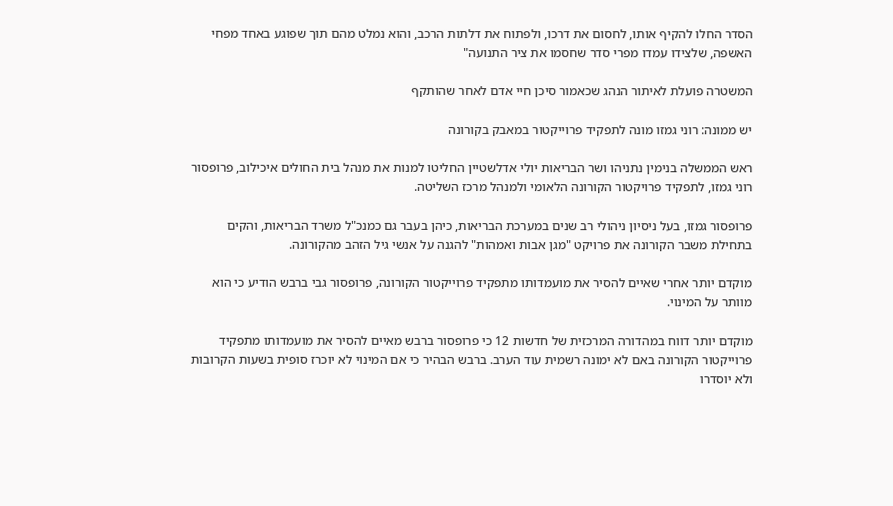הסדר החלו להקיף אותו, לחסום את דרכו, ולפתוח את דלתות הרכב, והוא נמלט מהם תוך שפוגע באחד מפחי האשפה, שלצידו עמדו מפרי סדר שחסמו את ציר התנועה"

המשטרה פועלת לאיתור הנהג שכאמור סיכן חיי אדם לאחר שהותקף

יש ממונה: רוני גמזו מונה לתפקיד פרוייקטור במאבק בקורונה

ראש הממשלה בנימין נתניהו ושר הבריאות יולי אדלשטיין החליטו למנות את מנהל בית החולים איכילוב, פרופסור רוני גמזו, לתפקיד פרויקטור הקורונה הלאומי ולמנהל מרכז השליטה.

פרופסור גמזו, בעל ניסיון ניהולי רב שנים במערכת הבריאות, כיהן בעבר גם כמנכ"ל משרד הבריאות, והקים בתחילת משבר הקורונה את פרויקט "מגן אבות ואמהות" להגנה על אנשי גיל הזהב מהקורונה.

מוקדם יותר אחרי שאיים להסיר את מועמדותו מתפקיד פרוייקטור הקורונה, פרופסור גבי ברבש הודיע כי הוא מוותר על המינוי.

מוקדם יותר דווח במהדורה המרכזית של חדשות 12 כי פרופסור ברבש מאיים להסיר את מועמדותו מתפקיד פרוייקטור הקורונה באם לא ימונה רשמית עוד הערב. ברבש הבהיר כי אם המינוי לא יוכרז סופית בשעות הקרובות ולא יוסדרו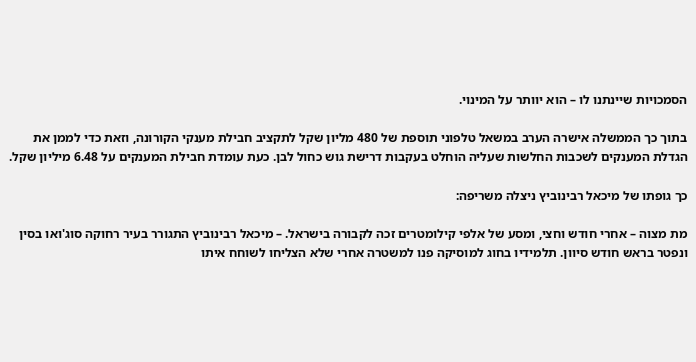הסמכויות שיינתנו לו – הוא יוותר על המינוי.

בתוך כך הממשלה אישרה הערב במשאל טלפוני תוספת של 480 מליון שקל לתקציב חבילת מענקי הקורונה, וזאת כדי לממן את הגדלת המענקים לשכבות החלשות שעליה הוחלט בעקבות דרישת גוש כחול לבן. כעת עומדת חבילת המענקים על 6.48 מיליון שקל.

כך גופתו של מיכאל רבינוביץ ניצלה משריפה:

מת מצוה – אחרי חודש וחצי, ומסע של אלפי קילומטרים זכה לקבורה בישראל. – מיכאל רבינוביץ התגורר בעיר רחוקה סוג'ואו בסין ונפטר בראש חודש סיוון. תלמידיו בחוג למוסיקה פנו למשטרה אחרי שלא הצליחו לשוחח איתו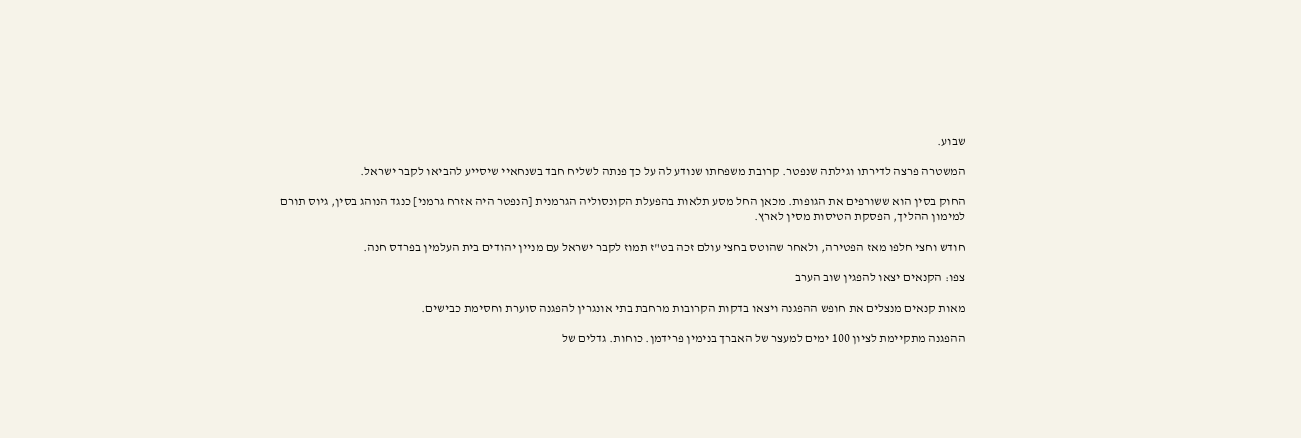שבוע.

המשטרה פרצה לדירתו וגילתה שנפטר. קרובת משפחתו שנודע לה על כך פנתה לשליח חבד בשנחאיי שיסייע להביאו לקבר ישראל.

החוק בסין הוא ששורפים את הגופות. מכאן החל מסע תלאות בהפעלת הקונסוליה הגרמנית [הנפטר היה אזרח גרמני] כנגד הנוהג בסין, גיוס תורם למימון ההליך, הפסקת הטיסות מסין לארץ.

חודש וחצי חלפו מאז הפטירה, ולאחר שהוטס בחצי עולם זכה בט"ז תמוז לקבר ישראל עם מניין יהודים בית העלמין בפרדס חנה.

צפו: הקנאים יצאו להפגין שוב הערב

מאות קנאים מנצלים את חופש ההפגנה ויצאו בדקות הקרובות מרחבת בתי אונגרין להפגנה סוערת וחסימת כבישים.

ההפגנה מתקיימת לציון 100 ימים למעצר של האברך בנימין פרידמן. כוחות. גדלים של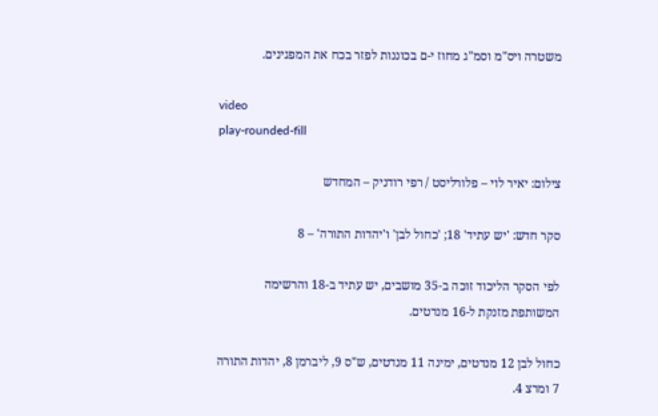משטרה ויס"מ וסמ"ג מחוז י-ם בכוננות לפזר בכח את המפגינים.

video
play-rounded-fill

צילום: יאיר לוי – פלורליסט / רפי רודניק – המחדש

סקר חדש: 'יש עתיד' 18; 'כחול לבן' ו'יהדות התורה' – 8

לפי הסקר הליכוד זוכה ב-35 מושבים, יש עתיד ב-18 והרשימה המשותפת מזנקת ל-16 מנדטים.

כחול לבן 12 מנדטים, ימינה 11 מנדטים, ש"ס 9, ליברמן 8, יהדות התורה 7 ומרצ 4.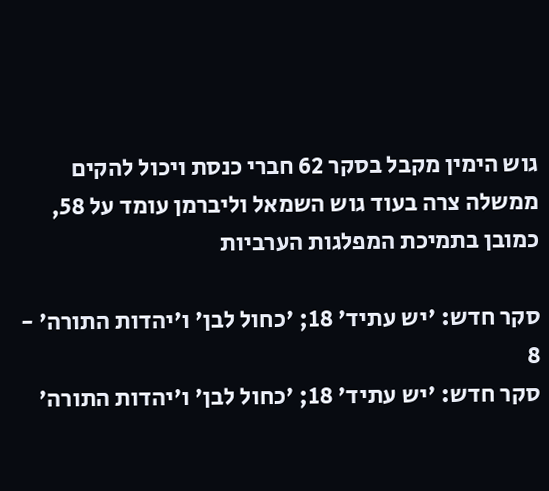גוש הימין מקבל בסקר 62 חברי כנסת ויכול להקים ממשלה צרה בעוד גוש השמאל וליברמן עומד על 58, כמובן בתמיכת המפלגות הערביות

סקר חדש: 'יש עתיד' 18; 'כחול לבן' ו'יהדות התורה' - 8
סקר חדש: 'יש עתיד' 18; 'כחול לבן' ו'יהדות התורה'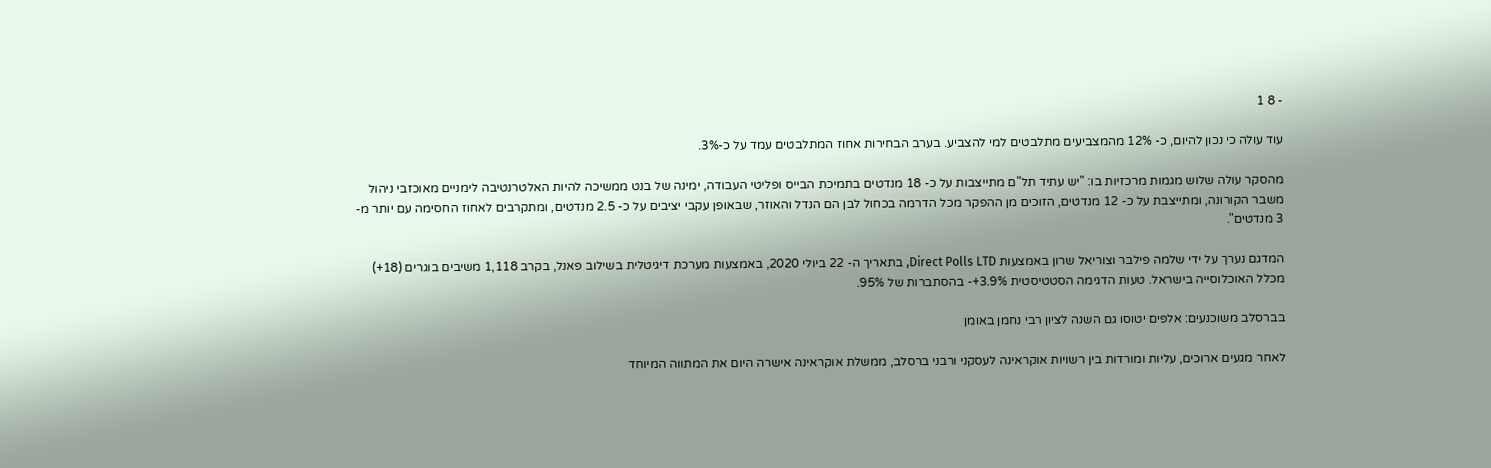- 8 1

עוד עולה כי נכון להיום, כ- 12% מהמצביעים מתלבטים למי להצביע. בערב הבחירות אחוז המתלבטים עמד על כ-3%.

מהסקר עולה שלוש מגמות מרכזיות בו: "יש עתיד תל"ם מתייצבות על כ- 18 מנדטים בתמיכת הבייס ופליטי העבודה, ימינה של בנט ממשיכה להיות האלטרנטיבה לימניים מאוכזבי ניהול משבר הקורונה, ומתייצבת על כ- 12 מנדטים, הזוכים מן ההפקר מכל הדרמה בכחול לבן הם הנדל והאוזר, שבאופן עקבי יציבים על כ- 2.5 מנדטים, ומתקרבים לאחוז החסימה עם יותר מ- 3 מנדטים".

המדגם נערך על ידי שלמה פילבר וצוריאל שרון באמצעות Direct Polls LTD, בתאריך ה- 22 ביולי 2020, באמצעות מערכת דיגיטלית בשילוב פאנל, בקרב 1,118 משיבים בוגרים (18+) מכלל האוכלוסייה בישראל. טעות הדגימה הסטטיסטית 3.9%+- בהסתברות של 95%.

בברסלב משוכנעים: אלפים יטוסו גם השנה לציון רבי נחמן באומן

לאחר מגעים ארוכים, עליות ומורדות בין רשויות אוקראינה לעסקני ורבני ברסלב, ממשלת אוקראינה אישרה היום את המתווה המיוחד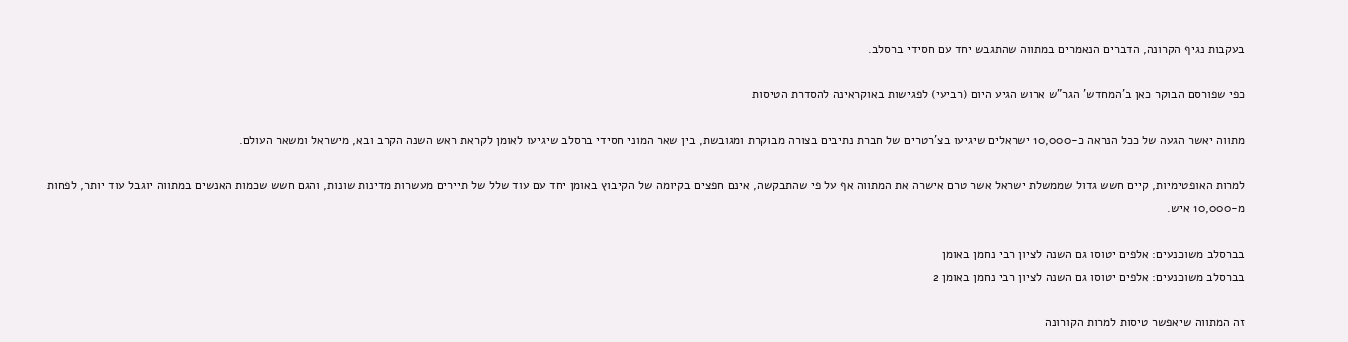בעקבות נגיף הקרונה, הדברים הנאמרים במתווה שהתגבש יחד עם חסידי ברסלב.

כפי שפורסם הבוקר כאן ב'המחדש' הגר"ש ארוש הגיע היום (רביעי) לפגישות באוקראינה להסדרת הטיסות

מתווה יאשר הגעה של ככל הנראה כ-10,000 ישראלים שיגיעו בצ'רטרים של חברת נתיבים בצורה מבוקרת ומגובשת, בין שאר המוני חסידי ברסלב שיגיעו לאומן לקראת ראש השנה הקרב ובא, מישראל ומשאר העולם.

למרות האופטימיות, קיים חשש גדול שממשלת ישראל אשר טרם אישרה את המתווה אף על פי שהתבקשה, אינם חפצים בקיומה של הקיבוץ באומן יחד עם עוד שלל של תיירים מעשרות מדינות שונות, והגם חשש שכמות האנשים במתווה יוגבל עוד יותר, לפחות מ-10,000 איש.

בברסלב משוכנעים: אלפים יטוסו גם השנה לציון רבי נחמן באומן
בברסלב משוכנעים: אלפים יטוסו גם השנה לציון רבי נחמן באומן 2

זה המתווה שיאפשר טיסות למרות הקורונה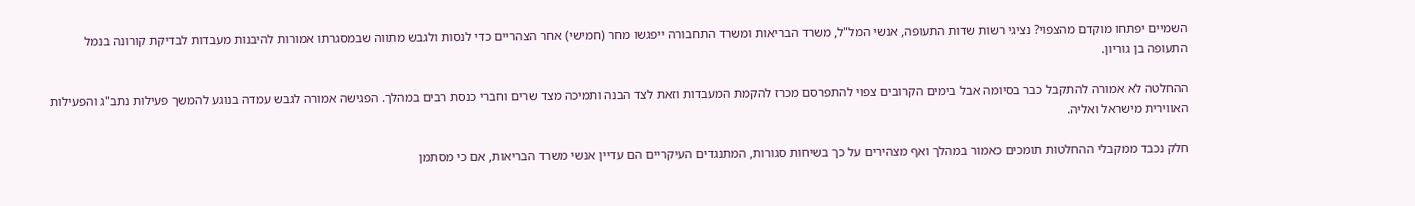השמיים יפתחו מוקדם מהצפוי? נציגי רשות שדות התעופה, אנשי המל"ל, משרד הבריאות ומשרד התחבורה ייפגשו מחר (חמישי) אחר הצהריים כדי לנסות ולגבש מתווה שבמסגרתו אמורות להיבנות מעבדות לבדיקת קורונה בנמל התעופה בן גוריון.

ההחלטה לא אמורה להתקבל כבר בסיומה אבל בימים הקרובים צפוי להתפרסם מכרז להקמת המעבדות וזאת לצד הבנה ותמיכה מצד שרים וחברי כנסת רבים במהלך. הפגישה אמורה לגבש עמדה בנוגע להמשך פעילות נתב"ג והפעילות האווירית מישראל ואליה.

חלק נכבד ממקבלי ההחלטות תומכים כאמור במהלך ואף מצהירים על כך בשיחות סגורות, המתנגדים העיקריים הם עדיין אנשי משרד הבריאות, אם כי מסתמן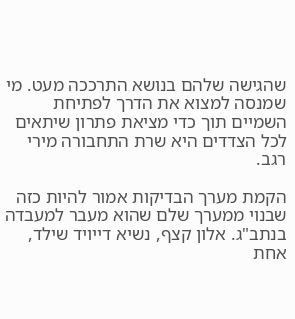שהגישה שלהם בנושא התרככה מעט. מי שמנסה למצוא את הדרך לפתיחת השמיים תוך כדי מציאת פתרון שיתאים לכל הצדדים היא שרת התחבורה מירי רגב.

הקמת מערך הבדיקות אמור להיות כזה שבנוי ממערך שלם שהוא מעבר למעבדה בנתב"ג. אלון קצף, נשיא דייויד שילד, אחת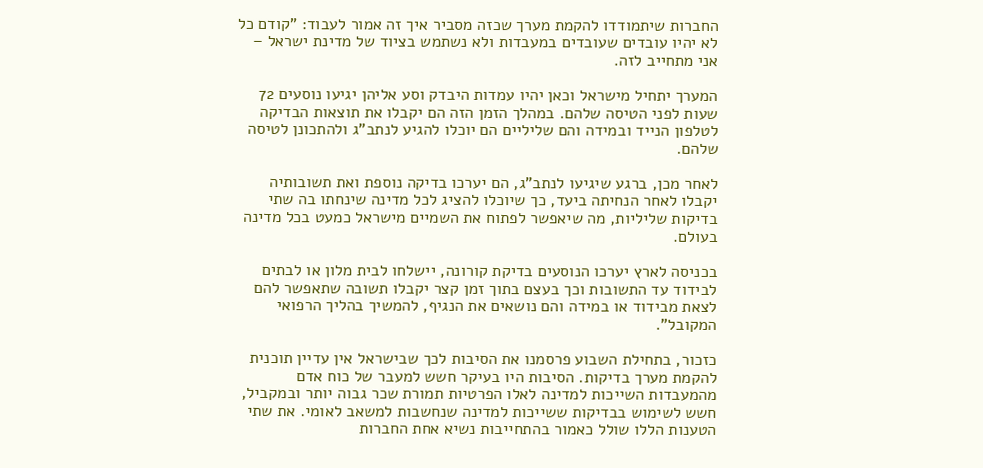החברות שיתמודדו להקמת מערך שכזה מסביר איך זה אמור לעבוד: "קודם כל לא יהיו עובדים שעובדים במעבדות ולא נשתמש בציוד של מדינת ישראל – אני מתחייב לזה.

המערך יתחיל מישראל וכאן יהיו עמדות היבדק וסע אליהן יגיעו נוסעים 72 שעות לפני הטיסה שלהם. במהלך הזמן הזה הם יקבלו את תוצאות הבדיקה לטלפון הנייד ובמידה והם שליליים הם יוכלו להגיע לנתב"ג ולהתכונן לטיסה שלהם.

לאחר מכן, ברגע שיגיעו לנתב"ג, הם יערכו בדיקה נוספת ואת תשובותיה יקבלו לאחר הנחיתה ביעד, כך שיוכלו להציג לכל מדינה שינחתו בה שתי בדיקות שליליות, מה שיאפשר לפתוח את השמיים מישראל כמעט בכל מדינה בעולם.

בכניסה לארץ יערכו הנוסעים בדיקת קורונה, יישלחו לבית מלון או לבתים לבידוד עד התשובות וכך בעצם בתוך זמן קצר יקבלו תשובה שתאפשר להם לצאת מבידוד או במידה והם נושאים את הנגיף, להמשיך בהליך הרפואי המקובל".

כזכור, בתחילת השבוע פרסמנו את הסיבות לכך שבישראל אין עדיין תוכנית להקמת מערך בדיקות. הסיבות היו בעיקר חשש למעבר של כוח אדם מהמעבדות השייכות למדינה לאלו הפרטיות תמורת שכר גבוה יותר ובמקביל, חשש לשימוש בבדיקות ששייכות למדינה שנחשבות למשאב לאומי. את שתי הטענות הללו שולל כאמור בהתחייבות נשיא אחת החברות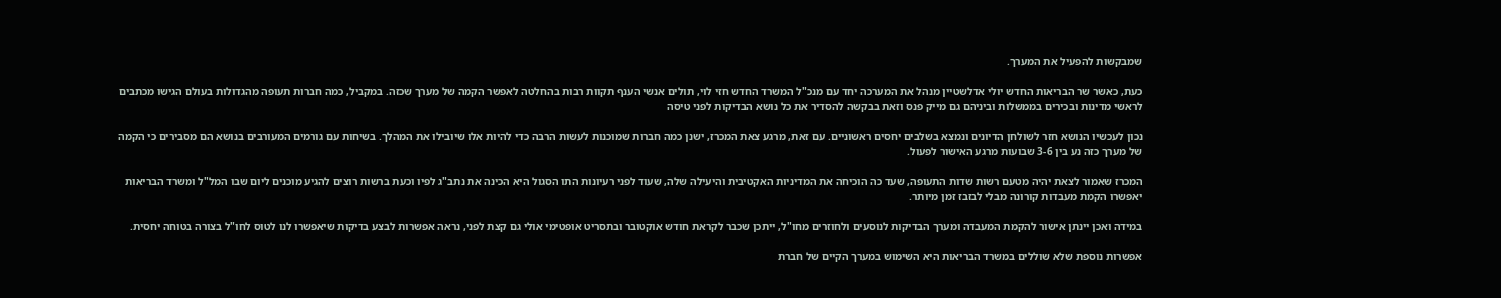שמבקשות להפעיל את המערך.

כעת, כאשר שר הבריאות החדש יולי אדלשטיין מנהל את המערכה יחד עם מנכ"ל המשרד החדש חזי לוי, תולים אנשי הענף תקוות רבות בהחלטה לאפשר הקמה של מערך שכזה. במקביל, כמה חברות תעופה מהגדולות בעולם הגישו מכתבים לראשי מדינות ובכירים בממשלות וביניהם גם מייק פנס וזאת בבקשה להסדיר את כל נושא הבדיקות לפני טיסה

נכון לעכשיו הנושא חזר לשולחן הדיונים ונמצא בשלבים יחסים ראשוניים. עם זאת, מרגע צאת המכרז, ישנן כמה חברות שמוכנות לעשות הרבה כדי להיות אלו שיובילו את המהלך. בשיחות עם גורמים המעורבים בנושא הם מסבירים כי הקמה של מערך כזה נע בין 3-6 שבועות מרגע האישור לפעול.

המכרז שאמור לצאת יהיה מטעם רשות שדות התעופה, שעד כה הוכיחה את המדיניות האקטיבית והיעילה שלה, שעוד לפני רעיונות התו הסגול היא הכינה את נתב"ג לפיו וכעת ברשות רוצים להגיע מוכנים ליום שבו המל"ל ומשרד הבריאות יאפשרו הקמת מעבדות קורונה מבלי לבזבז זמן מיותר.

במידה ואכן יינתן אישור להקמת המעבדה ומערך הבדיקות לנוסעים ולחוזרים מחו"ל, ייתכן שכבר לקראת חודש אוקטובר ובתסריט אופטימי אולי גם קצת לפני, נראה אפשרות לבצע בדיקות שיאפשרו לנו לטוס לחו"ל בצורה בטוחה יחסית.

אפשרות נוספת שלא שוללים במשרד הבריאות היא השימוש במערך הקיים של חברת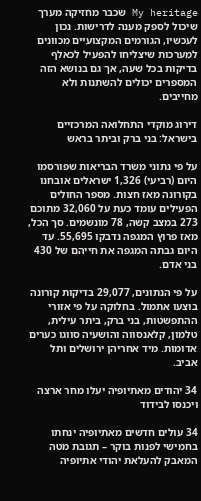My heritage שכבר מחזיקה מערך שיכול לספק מענה לדרישות. נכון לעכשיו, הגורמים המקצועיים מכוונים למערכות שיצליחו להפעיל לכאלף בדיקות בכל שעה, אך גם בנושא הזה המספרים יכולים להשתנות ולא מחייבים.

דירוג מוקדי התחלואה המרכזיים בישראל: בני ברק וביתר בראש

על פי נתוני משרד הבריאות שפורסמו היום (רביעי) 1,326 ישראלים אובחנו בקורונה מאז חצות. מספר החולים הפעילים עומד כעת על 32,060 מתוכם 273 במצב קשה, 78 מונשמים. סך הכל, מאז פרוץ המגפה נדבקו 55,695. עד היום גבתה המגפה את חייהם של 430 בני אדם.

על פי הנתונים, 29,077 בדיקות קורונה בוצעו אתמול. בחלוקה על פי אזורי ההתפשטות, בני ברק, ביתר עילית, טלמון, קלאנסווה והושעיה סווגו כערים אדומות. מיד אחריהן ירושלים ותל אביב.

34 יהודים מאתיופיה יעלו מחר ארצה ויכנסו לבידוד

34 עולים חדשים מאתיופיה ינחתו בחמישי לפנות בוקר – תגובת מטה המאבק להעלאת יהודי אתיופיה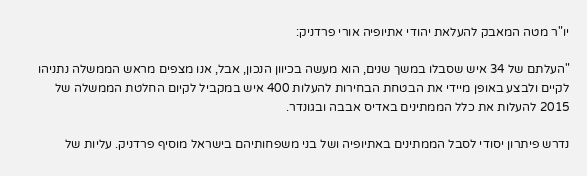יו"ר מטה המאבק להעלאת יהודי אתיופיה אורי פרדניק:

"העלתם של 34 איש שסבלו במשך שנים, הוא מעשה בכיוון הנכון, אבל, אנו מצפים מראש הממשלה נתניהו לקיים ולבצע באופן מיידי את הבטחת הבחירות להעלות 400 איש במקביל לקיום החלטת הממשלה של 2015 להעלות את כלל הממתינים באדיס אבבה ובגונדר.

נדרש פיתרון יסודי לסבל הממתינים באתיופיה ושל בני משפחותיהם בישראל מוסיף פרדניק. עליות של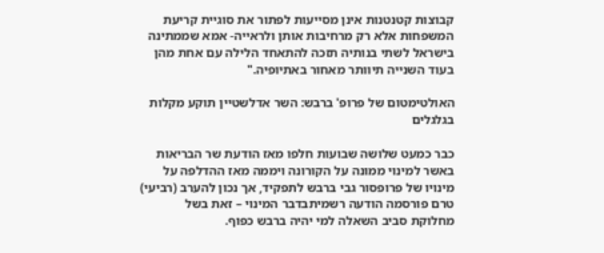קבוצות קטנטנות אינן מסייעות לפתור את סוגיית קריעת המשפחות אלא רק מרחיבות אותן ולראייה- אמא שממתינה בישראל לשתי בנותיה תזכה להתאחד הלילה עם אחת מהן בעוד השנייה תיוותר מאחור באתיופיה."

האולטימטום של פרופ' ברבש: השר אדלשטיין תוקע מקלות בגלגלים

כבר כמעט שלושה שבועות חלפו מאז הודעת שר הבריאות באשר למינוי ממונה על הקורונה ויממה מאז ההדלפה על מינויו של פרופסור גבי ברבש לתפקיד, אך נכון להערב (רביעי) טרם פורסמה הודעה רשמיתבדבר המינוי – זאת בשל מחלוקת סביב השאלה למי יהיה ברבש כפוף.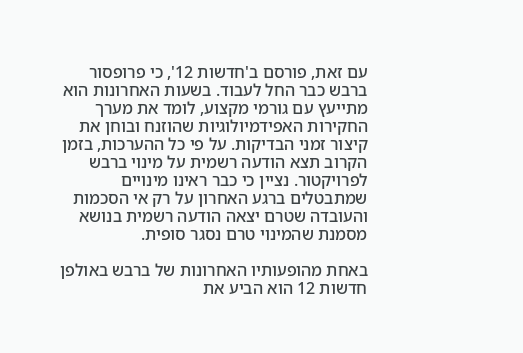עם זאת, פורסם ב'חדשות 12', כי פרופסור ברבש כבר החל לעבוד. בשעות האחרונות הוא מתייעץ עם גורמי מקצוע, לומד את מערך החקירות האפידמיולוגיות שהוזנח ובוחן את קיצור זמני הבדיקות. על פי כל ההערכות, בזמן הקרוב תצא הודעה רשמית על מינוי ברבש לפרויקטור. נציין כי כבר ראינו מינויים שמתבטלים ברגע האחרון על רק אי הסכמות והעובדה שטרם יצאה הודעה רשמית בנושא מסמנת שהמינוי טרם נסגר סופית.

באחת מהופעותיו האחרונות של ברבש באולפן חדשות 12 הוא הביע את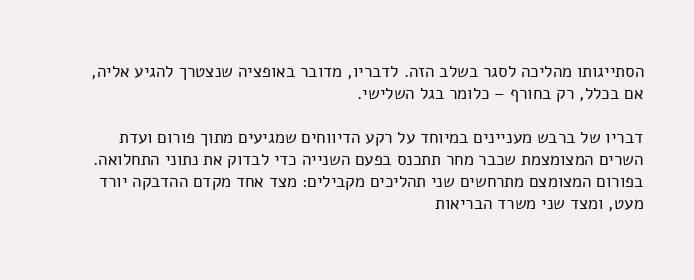הסתייגותו מהליכה לסגר בשלב הזה. לדבריו, מדובר באופציה שנצטרך להגיע אליה, אם בכלל, רק בחורף – כלומר בגל השלישי.

דבריו של ברבש מעניינים במיוחד על רקע הדיווחים שמגיעים מתוך פורום ועדת השרים המצומצמת שכבר מחר תתכנס בפעם השנייה כדי לבדוק את נתוני התחלואה. בפורום המצומצם מתרחשים שני תהליכים מקבילים: מצד אחד מקדם ההדבקה יורד מעט, ומצד שני משרד הבריאות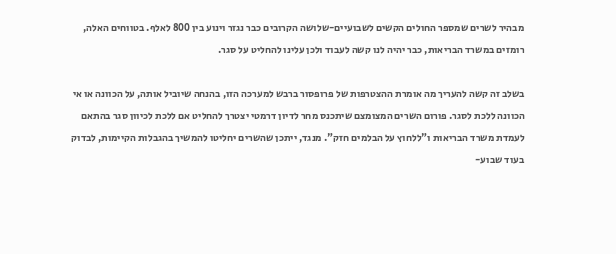מבהיר לשרים שמספר החולים הקשים לשבועיים-שלושה הקרובים כבר נגזר וינוע בין 800 לאלף. בטווחים האלה, רומזים במשרד הבריאות, כבר יהיה לנו קשה לעבוד ולכן עלינו להחליט על סגר.

בשלב זה קשה להעריך מה אומרת ההצטרפות של פרופסור ברבש למערכה הזו, בהנחה שיוביל אותה, על הכוונה או אי הכוונה ללכת לסגר. פורום השרים המצומצם שיתכנס מחר לדיון דרמטי יצטרך להחליט אם ללכת לכיוון סגר בהתאם לעמדת משרד הבריאות ו"ללחוץ על הבלמים חזק". מנגד, ייתכן שהשרים יחליטו להמשיך בהגבלות הקיימות, לבדוק בעוד שבוע-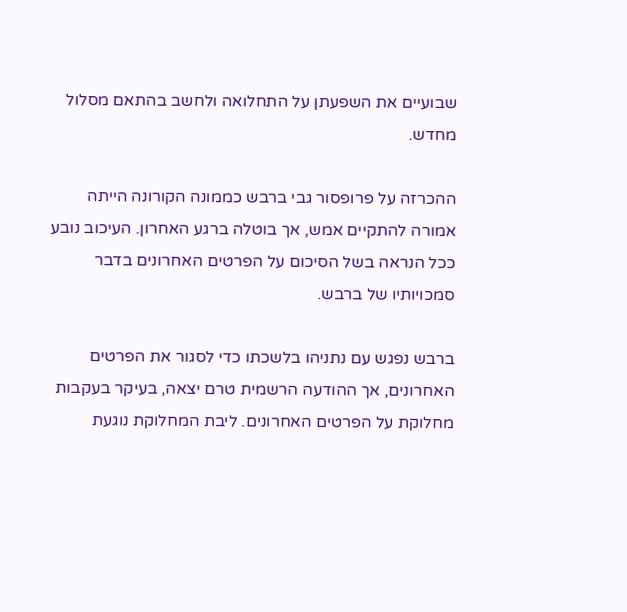שבועיים את השפעתן על התחלואה ולחשב בהתאם מסלול מחדש.

ההכרזה על פרופסור גבי ברבש כממונה הקורונה הייתה אמורה להתקיים אמש, אך בוטלה ברגע האחרון. העיכוב נובע ככל הנראה בשל הסיכום על הפרטים האחרונים בדבר סמכויותיו של ברבש.

ברבש נפגש עם נתניהו בלשכתו כדי לסגור את הפרטים האחרונים, אך ההודעה הרשמית טרם יצאה, בעיקר בעקבות מחלוקת על הפרטים האחרונים. ליבת המחלוקת נוגעת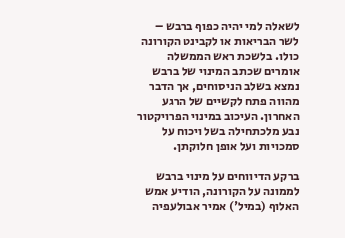לשאלה למי יהיה כפוף ברבש – לשר הבריאות או לקבינט הקורונה כולו. בלשכת ראש הממשלה אומרים שכתב המינוי של ברבש נמצא בשלב הניסוחים, אך הדבר מהווה פתח לקשיים של הרגע האחרון. העיכוב במינוי הפרויקטור נבע מלכתחילה בשל ויכוח על סמכויות ועל אופן חלוקתן.

ברקע הדיווחים על מינוי ברבש לממונה על הקורונה, הודיע אמש האלוף (במיל') אמיר אבולעפיה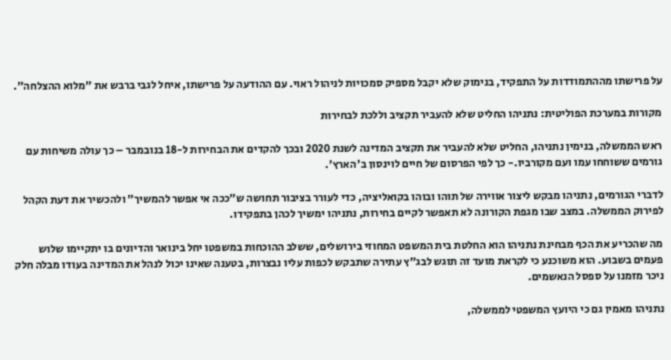על פרישתו מההתמודדות על התפקיד, בנימוק שלא יקבל מספיק סמכויות לניהול ראוי. עם ההודעה על פרישתו, איחל לגבי ברבש את "מלוא ההצלחה".

מקורות במערכת הפוליטית: נתניהו החליט שלא להעביר תקציב וללכת לבחירות

ראש הממשלה, בנימין נתניהו, החליט שלא להעביר את תקציב המדינה לשנת 2020 ובכך להקדים את הבחירות ל-18 בנובמבר – כך עולה משיחות עם גורמים ששוחחו עמו ועם מקורביו.- כך לפי הפרסום של חיים לוינסון ב'הארץ'.

לדברי הגורמים, נתניהו מבקש ליצור אווירה של תוהו ובוהו בקואליציה, כדי לעורר בציבור תחושה ש"ככה אי אפשר להמשיך" ולהכשיר את דעת הקהל לפירוק הממשלה. במצב שבו מגפת הקורונה לא תאפשר לקיים בחירות, נתניהו ימשיך לכהן בתפקידו.

מה שהכריע את הכף מבחינת נתניהו הוא החלטת בית המשפט המחוזי בירושלים, ששלב ההוכחות במשפטו יחל בינואר והדיונים בו יתקיימו שלוש פעמים בשבוע. הוא משוכנע כי לקראת מועד זה תוגש לבג"ץ עתירה שתבקש לכפות עליו נבצרות, בטענה שאינו יכול לנהל את המדינה בעודו מבלה חלק ניכר מזמנו על ספסל הנאשמים.

נתניהו מאמין גם כי היועץ המשפטי לממשלה,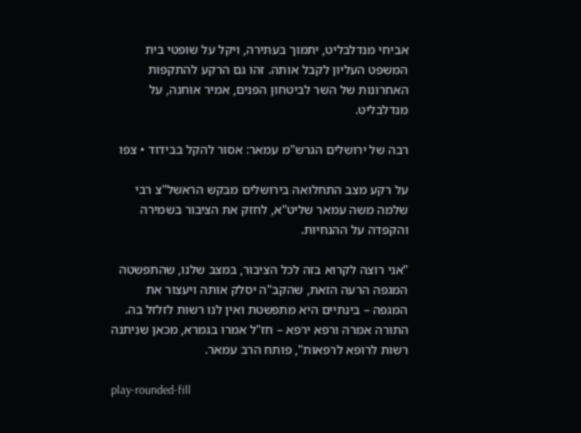אביחי מנדלבליט, יתמוך בעתירה, ויקל על שופטי בית המשפט העליון לקבל אותה. זהו גם הרקע להתקפות האחרונות של השר לביטחון הפנים, אמיר אוחנה, על מנדלבליט.

רבה של ירושלים הגרש"מ עמאר: אסור להקל בבידוד • צפו

על רקע מצב התחלואה בירושלים מבקש הראשל"צ רבי שלמה משה עמאר שליט"א, לחזק את הציבור בשמירה והקפדה על ההנחיות.

"אני רוצה לקרוא בזה לכל הציבור, במצב שלנו, שהתפשטה המגפה הרעה הזאת, שהקב"ה יסלק אותה ויעצור את המגפה – בינתיים היא מתפשטת ואין לנו רשות לזלזל בה. התורה אמרה ורפא ירפא – חז"ל אמרו בגמרא, מכאן שניתנה רשות לרופא לרפאות", פותח הרב עמאר.

play-rounded-fill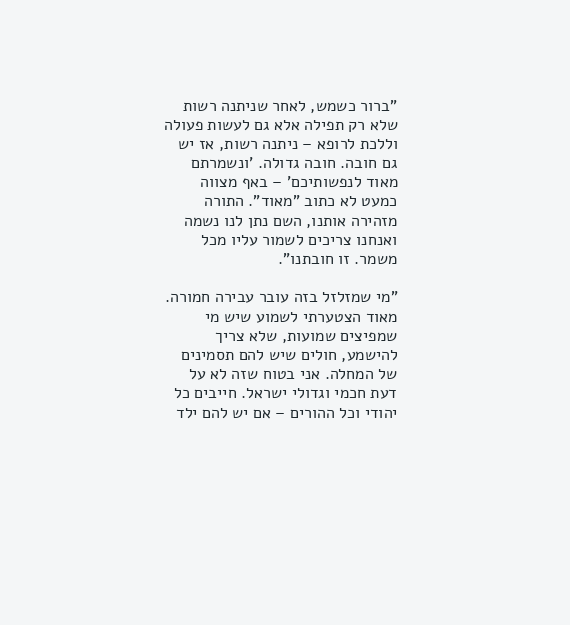"ברור כשמש, לאחר שניתנה רשות שלא רק תפילה אלא גם לעשות פעולה וללכת לרופא – ניתנה רשות, אז יש גם חובה. חובה גדולה. 'ונשמרתם מאוד לנפשותיכם' – באף מצווה כמעט לא כתוב "מאוד". התורה מזהירה אותנו, השם נתן לנו נשמה ואנחנו צריכים לשמור עליו מכל משמר. זו חובתנו".

"מי שמזלזל בזה עובר עבירה חמורה. מאוד הצטערתי לשמוע שיש מי שמפיצים שמועות, שלא צריך להישמע, חולים שיש להם תסמינים של המחלה. אני בטוח שזה לא על דעת חכמי וגדולי ישראל. חייבים כל יהודי וכל ההורים – אם יש להם ילד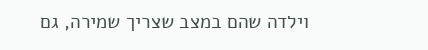וילדה שהם במצב שצריך שמירה, גם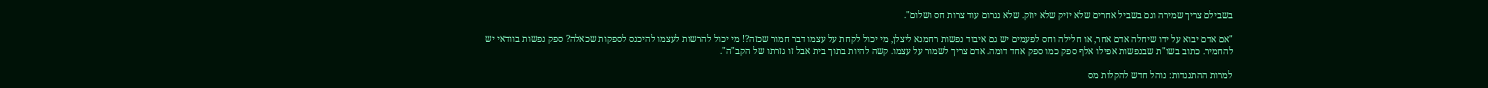בשבילם צריך שמירה וגם בשביל אחרים שלא יזיק שלא יוזק. שלא נגרום עוד צרות חס ושלום".

"אם אדם יבוא על ידו שיחלה אדם אחר, או חלילה וחס לפעמים יש גם איבוד נפשות רחמנא ליצלן, מי יכול לקחת על עצמו דבר חמור שכזה?! מי יכול להרשות לעצמו להיכנס לספקות שכאלה? ספק נפשות בוודאי יש להחמיר. כתוב בשו"ת שבנפשות אפילו אלף ספק כמו ספק אחד דומה. אדם צריך לשמור על עצמו. קשה להיות בתוך בית אבל זו גזרתו של הקב"ה".

למרות ההתנגדות: נוהל חדש להקלות מס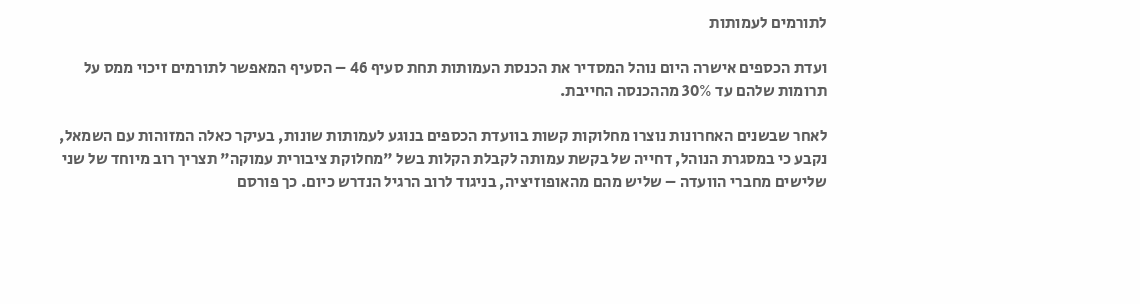לתורמים לעמותות

ועדת הכספים אישרה היום נוהל המסדיר את הכנסת העמותות תחת סעיף 46 – הסעיף המאפשר לתורמים זיכוי ממס על תרומות שלהם עד 30% מההכנסה החייבת.

לאחר שבשנים האחרונות נוצרו מחלוקות קשות בוועדת הכספים בנוגע לעמותות שונות, בעיקר כאלה המזוהות עם השמאל, נקבע כי במסגרת הנוהל, דחייה של בקשת עמותה לקבלת הקלות בשל "מחלוקת ציבורית עמוקה" תצריך רוב מיוחד של שני שלישים מחברי הוועדה – שליש מהם מהאופוזיציה, בניגוד לרוב הרגיל הנדרש כיום. כך פורסם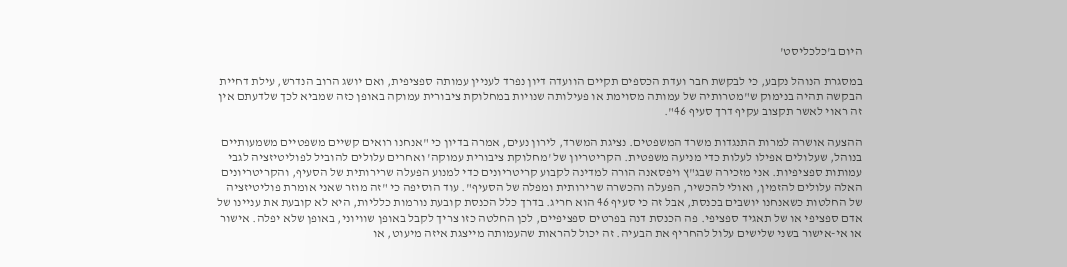היום ב'כלכליסט'

במסגרת הנוהל נקבע, כי לבקשת חבר ועדת הכספים תקיים הוועדה דיון נפרד לעניין עמותה ספציפית, ואם יושג הרוב הנדרש, עילת דחיית הבקשה תהיה בנימוק ש"מטרותיה של עמותה מסוימת או פעילותה שנויות במחלוקת ציבורית עמוקה באופן כזה שמביא לכך שלדעתם אין זה ראוי לאשר תקצוב עקיף דרך סעיף 46".

ההצעה אושרה למרות התנגדות משרד המשפטים. נציגת המשרד, לירון נעים, אמרה בדיון כי "אנחנו רואים קשיים משפטיים משמעותיים בנוהל, שעלולים אפילו לעלות כדי מניעה משפטית. הקריטריון של 'מחלוקת ציבורית עמוקה' ואחרים עלולים להוביל לפוליטיזציה לגבי עמותות ספציפיות. אני מזכירה שבג"ץ ויפסאנה הורה למדינה לקבוע קריטריונים כדי למנוע הפעלה שרירותית של הסעיף, והקריטריונים האלה עלולים להזמין, ואולי להכשיר, הפעלה והכשרה שרירותית ומפלה של הסעיף". עוד הוסיפה כי "זה מוזר שאני אומרת פוליטיזציה של החלטות כשאנחנו יושבים בכנסת, אבל זה כי סעיף 46 הוא חריג. בדרך כלל הכנסת קובעת נורמות כלליות, היא לא קובעת את עניינו של אדם ספציפי או של תאגיד ספציפי. פה הכנסת דנה בפרטים ספציפיים, לכן החלטה כזו צריך לקבל באופן שוויוני, באופן שלא יפלה. אישור או אי-אישור בשני שלישים עלול להחריף את הבעיה. זה יכול להראות שהעמותה מייצגת איזה מיעוט, או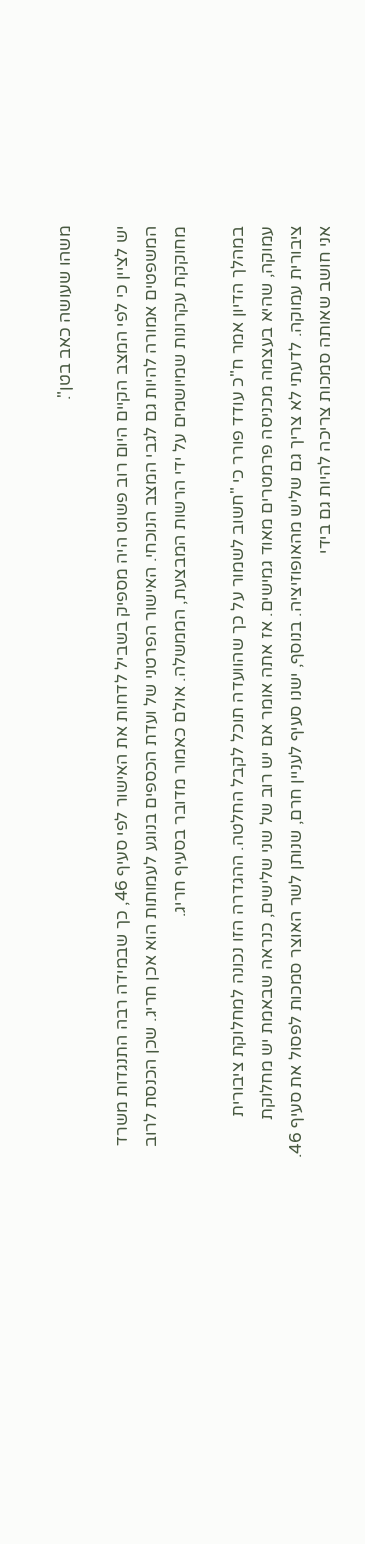משהו שעושה כאב בטן".

יש לציין כי לפי המצב הקיים היום רוב פשוט היה מספיק בשביל לדחות את האישור לפי סעיף 46, כך שבמידה רבה התנגדות משרד המשפטים אמורה להיות גם לגבי המצב הנוכחי. האישור הפרטני של ועדת הכספים בנוגע לעמותות הוא אכן חריג. שכן הכנסת לרוב מחוקקת עקרונות שמיושמים על ידי הרשות המבצעת, הממשלה. אולם כאמור מדובר בסעיף חריג.

במהלך הדיון אמר ח"כ עודד פורר כי "חשוב לשמור על כך שהוועדה תוכל לקבל החלטה. ההגדרה הזו נכונה למחלוקת ציבורית עמוקה, שהיא בעצמה מכניסה פרמטרים מאוד גמישים. אז אתה אומר אם יש רוב של שני שלישים, כנראה שבאמת יש מחלוקת ציבורית עמוקה. לדעתי לא צריך גם שליש מהאופוזיציה. בנוסף, ישנו סעיף לעניין חרם, שנותן לשר האוצר סמכות לפסול את סעיף 46. אני חושב שאותה סמכות צריכה להיות גם בידי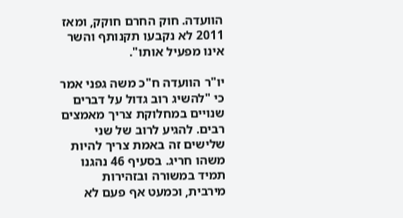הוועדה. חוק החרם חוקק, ומאז 2011 לא נקבעו תקנותף והשר אינו מפעיל אותו".

יו"ר הוועדה ח"כ משה גפני אמר כי "להשיג רוב גדול על דברים שנויים במחלוקת צריך מאמצים רבים. להגיע לרוב של שני שלישים זה באמת צריך להיות משהו חריג. בסעיף 46 נהגנו תמיד במשורה ובזהירות מירבית, וכמעט אף פעם לא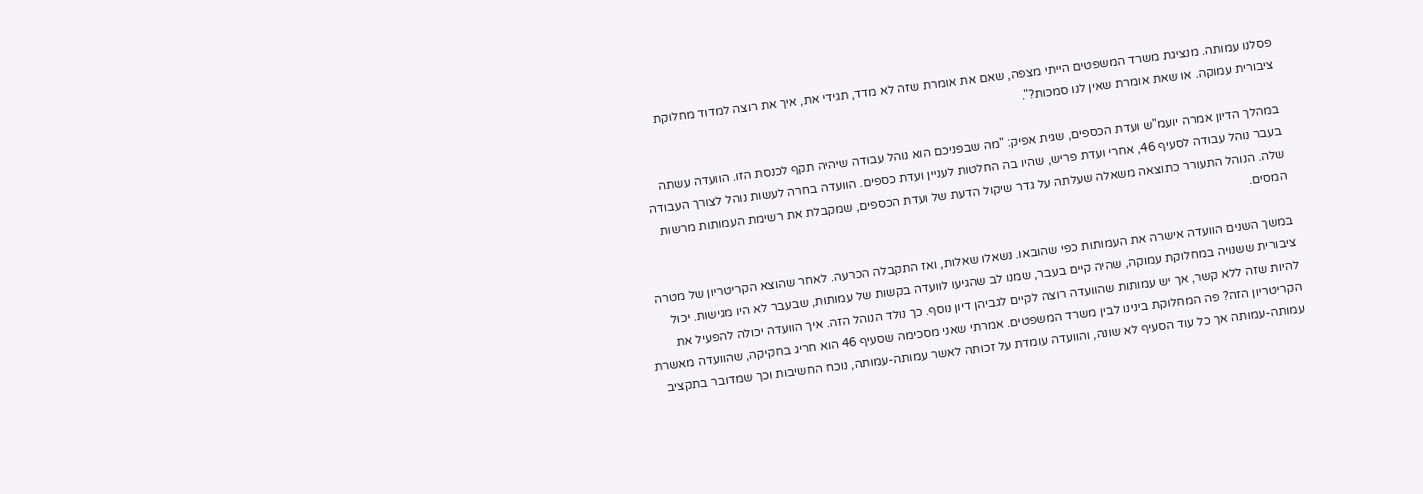פסלנו עמותה. מנציגת משרד המשפטים הייתי מצפה, שאם את אומרת שזה לא מדד, תגידי את, איך את רוצה למדוד מחלוקת ציבורית עמוקה. או שאת אומרת שאין לנו סמכות?".

במהלך הדיון אמרה יועמ"ש ועדת הכספים, שגית אפיק: "מה שבפניכם הוא נוהל עבודה שיהיה תקף לכנסת הזו. הוועדה עשתה בעבר נוהל עבודה לסעיף 46, אחרי ועדת פריש, שהיו בה החלטות לעניין ועדת כספים. הוועדה בחרה לעשות נוהל לצורך העבודה שלה. הנוהל התעורר כתוצאה משאלה שעלתה על גדר שיקול הדעת של ועדת הכספים, שמקבלת את רשימת העמותות מרשות המסים.

במשך השנים הוועדה אישרה את העמותות כפי שהובאו. נשאלו שאלות, ואז התקבלה הכרעה. לאחר שהוצא הקריטריון של מטרה ציבורית ששנויה במחלוקת עמוקה, שהיה קיים בעבר, שמנו לב שהגיעו לוועדה בקשות של עמותות, שבעבר לא היו מגישות. יכול להיות שזה ללא קשר, אך יש עמותות שהוועדה רוצה לקיים לגביהן דיון נוסף. כך נולד הנוהל הזה. איך הוועדה יכולה להפעיל את הקריטריון הזה? פה המחלוקת בינינו לבין משרד המשפטים. אמרתי שאני מסכימה שסעיף 46 הוא חריג בחקיקה, שהוועדה מאשרת עמותה-עמותה אך כל עוד הסעיף לא שונה, והוועדה עומדת על זכותה לאשר עמותה-עמותה, נוכח החשיבות וכך שמדובר בתקציב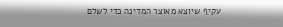עקיף שיוצא מאוצר המדינה כדי לשלם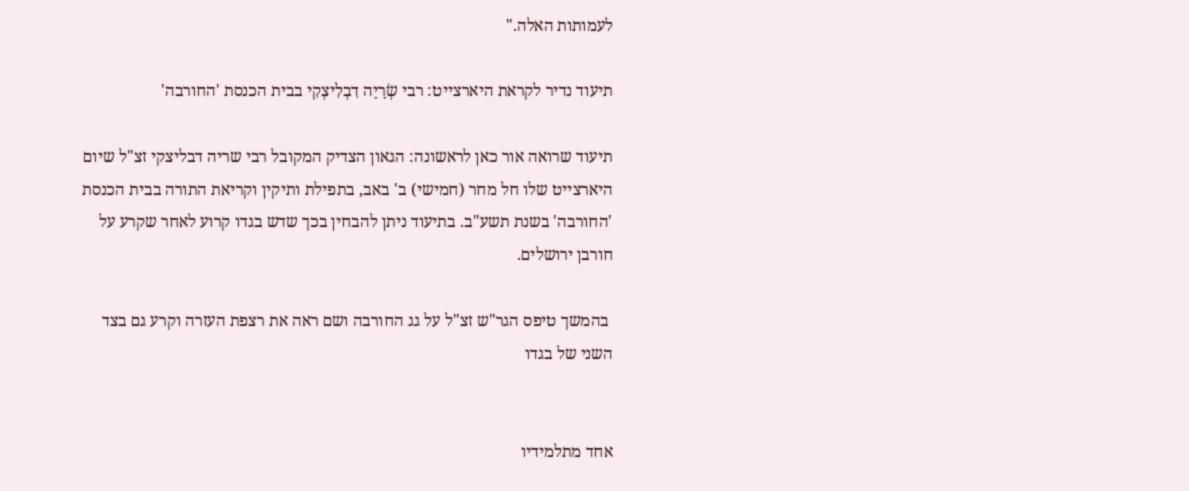לעמותות האלה."

תיעוד נדיר לקראת היארצייט: רבי שְׂרָיָה דִבְלִיצְקִי בבית הכנסת 'החורבה'

תיעוד שרואה אור כאן לראשונה: הגאון הצדיק המקובל רבי שריה דבליצקי זצ"ל שיום היארצייט שלו חל מחר (חמישי) ב' באב, בתפילת ותיקין וקריאת התורה בבית הכנסת 'החורבה' בשנת תשע"ב. בתיעוד ניתן להבחין בכך שדש בגדו קרוע לאחר שקרע על חורבן ירושלים.

 בהמשך טיפס הגר"ש זצ"ל על גג החורבה ושם ראה את רצפת העזרה וקרע גם בצד השני של בגדו


אחד מתלמידיו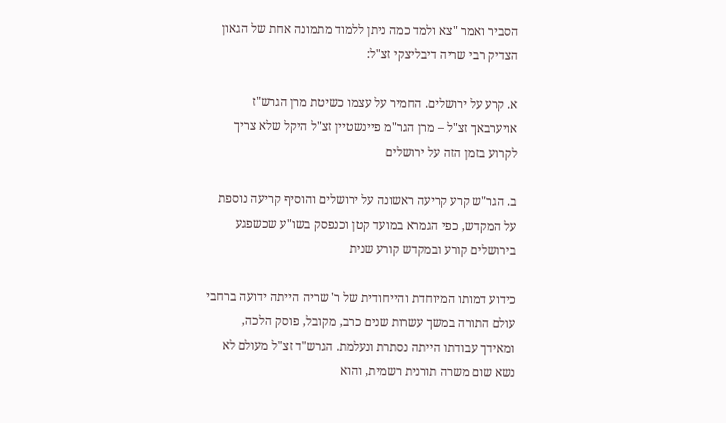הסביר ואמר "צא ולמד כמה ניתן ללמוד מתמונה אחת של הגאון הצדיק רבי שריה דיבליצקי זצ"ל:

א. קרע על ירושלים. החמיר על עצמו כשיטת מרן הגרש"ז אויערבאך זצ"ל – מרן הגר"מ פיינשטיין זצ"ל היקל שלא צריך לקרוע בזמן הזה על ירושלים

ב. הגר"ש קרע קריעה ראשונה על ירושלים והוסיף קריעה נוספת על המקדש, כפי הגמרא במועד קטן וכנפסק בשו"ע שכשפגע בירושלים קורע ובמקדש קורע שנית

כידוע דמותו המיוחדת והייחודית של ר' שריה הייתה ידועה ברחבי עולם התורה במשך עשרות שנים כרב, מקובל, פוסק הלכה, ומאידך עבודתו הייתה נסתרת ונעלמת. הגרש"ד זצ"ל מעולם לא נשא שום משרה תורנית רשמית, והוא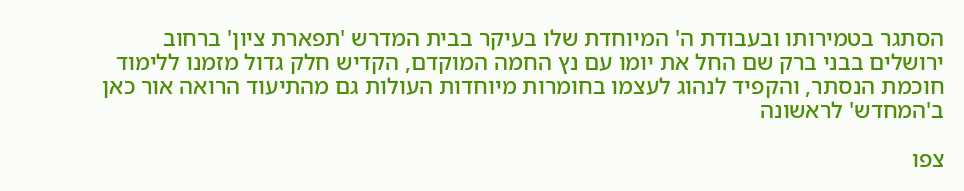הסתגר בטמירותו ובעבודת ה' המיוחדת שלו בעיקר בבית המדרש 'תפארת ציון' ברחוב ירושלים בבני ברק שם החל את יומו עם נץ החמה המוקדם, הקדיש חלק גדול מזמנו ללימוד חוכמת הנסתר, והקפיד לנהוג לעצמו בחומרות מיוחדות העולות גם מהתיעוד הרואה אור כאן ב'המחדש' לראשונה

צפו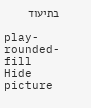בתיעוד

play-rounded-fill
Hide picture